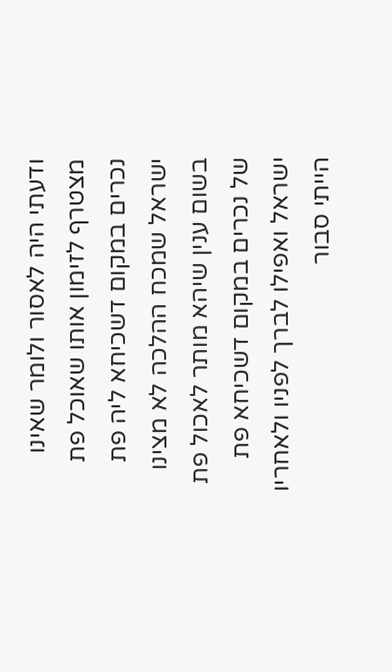ודעתי היה לאסור ולומר שאינו מצטרף לזימון אותו שאוכל פת נכרים במקום דשכיחא ליה פת ישראל שמכח ההלכה לא מצינו בשום ענין שיהא מותר לאכול פת של נכרים במקום דשכיחא פת ישראל ואפילו לברך לפניו ולאחריו הייתי סבור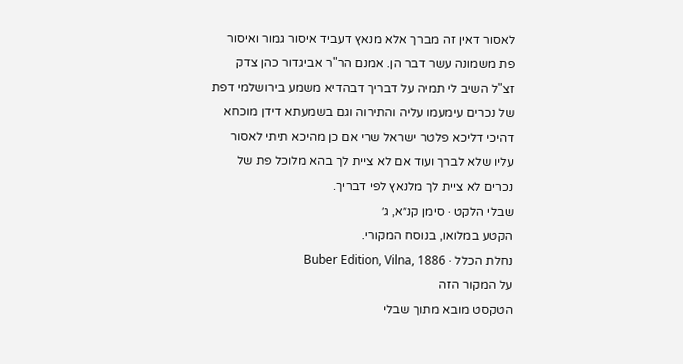לאסור דאין זה מברך אלא מנאץ דעביד איסור גמור ואיסור פת משמונה עשר דבר הן. אמנם הר"ר אביגדור כהן צדק זצ"ל השיב לי תמיה על דבריך דבהדיא משמע בירושלמי דפת של נכרים עימעמו עליה והתירוה וגם בשמעתא דידן מוכחא דהיכי דליכא פלטר ישראל שרי אם כן מהיכא תיתי לאסור עליו שלא לברך ועוד אם לא ציית לך בהא מלוכל פת של נכרים לא ציית לך מלנאץ לפי דבריך.
שבלי הלקט · סימן קנ״א, ג׳
הקטע במלואו, בנוסח המקורי.
נחלת הכלל · Buber Edition, Vilna, 1886
על המקור הזה
הטקסט מובא מתוך שבלי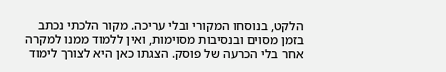הלקט, בנוסחו המקורי ובלי עריכה. מקור הלכתי נכתב בזמן מסוים ובנסיבות מסוימות, ואין ללמוד ממנו למקרה אחר בלי הכרעה של פוסק. הצגתו כאן היא לצורך לימוד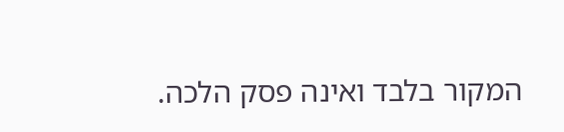המקור בלבד ואינה פסק הלכה.